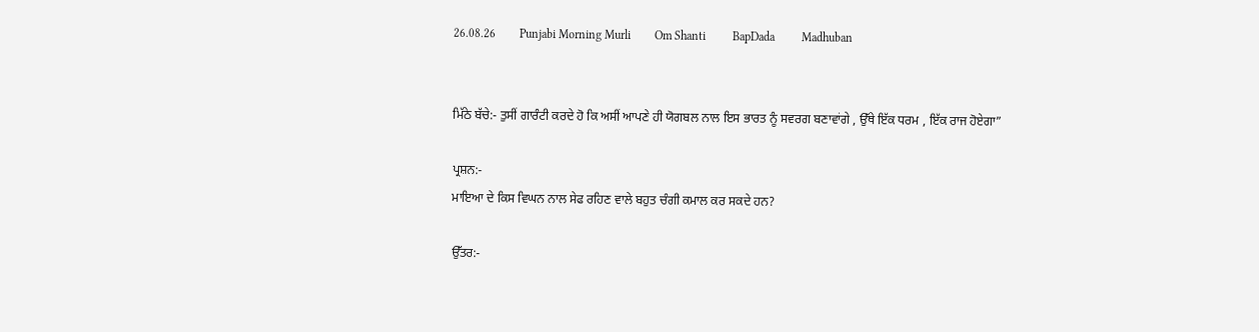26.08.26        Punjabi Morning Murli        Om Shanti         BapDada         Madhuban


ਮਿੱਠੇ ਬੱਚੇ:- ਤੁਸੀਂ ਗਾਰੰਟੀ ਕਰਦੇ ਹੋ ਕਿ ਅਸੀਂ ਆਪਣੇ ਹੀ ਯੋਗਬਲ ਨਾਲ ਇਸ ਭਾਰਤ ਨੂੰ ਸਵਰਗ ਬਣਾਵਾਂਗੇ , ਉੱਥੇ ਇੱਕ ਧਰਮ , ਇੱਕ ਰਾਜ ਹੋਏਗਾ”

ਪ੍ਰਸ਼ਨ:-
ਮਾਇਆ ਦੇ ਕਿਸ ਵਿਘਨ ਨਾਲ ਸੇਫ ਰਹਿਣ ਵਾਲੇ ਬਹੁਤ ਚੰਗੀ ਕਮਾਲ ਕਰ ਸਕਦੇ ਹਨ?

ਉੱਤਰ:-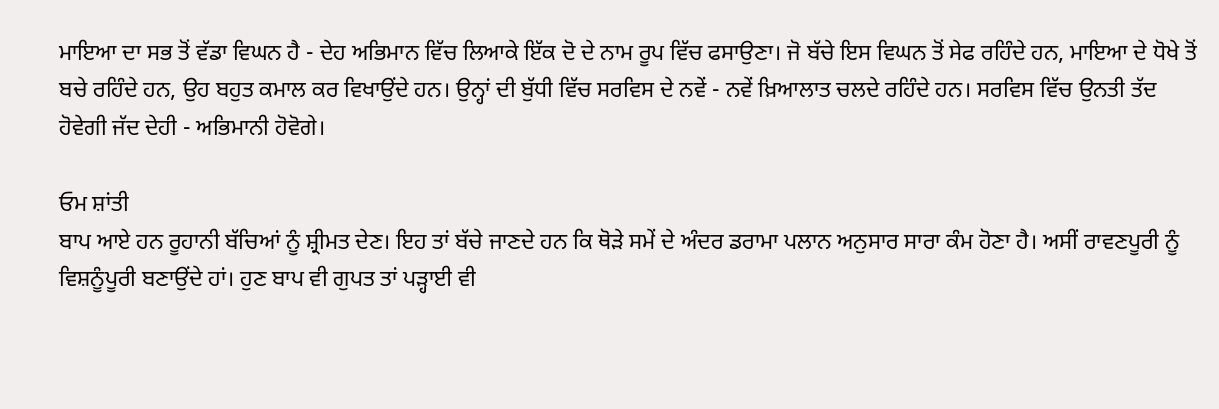ਮਾਇਆ ਦਾ ਸਭ ਤੋਂ ਵੱਡਾ ਵਿਘਨ ਹੈ - ਦੇਹ ਅਭਿਮਾਨ ਵਿੱਚ ਲਿਆਕੇ ਇੱਕ ਦੋ ਦੇ ਨਾਮ ਰੂਪ ਵਿੱਚ ਫਸਾਉਣਾ। ਜੋ ਬੱਚੇ ਇਸ ਵਿਘਨ ਤੋਂ ਸੇਫ ਰਹਿੰਦੇ ਹਨ, ਮਾਇਆ ਦੇ ਧੋਖੇ ਤੋਂ ਬਚੇ ਰਹਿੰਦੇ ਹਨ, ਉਹ ਬਹੁਤ ਕਮਾਲ ਕਰ ਵਿਖਾਉਂਦੇ ਹਨ। ਉਨ੍ਹਾਂ ਦੀ ਬੁੱਧੀ ਵਿੱਚ ਸਰਵਿਸ ਦੇ ਨਵੇਂ - ਨਵੇਂ ਖ਼ਿਆਲਾਤ ਚਲਦੇ ਰਹਿੰਦੇ ਹਨ। ਸਰਵਿਸ ਵਿੱਚ ਉਨਤੀ ਤੱਦ ਹੋਵੇਗੀ ਜੱਦ ਦੇਹੀ - ਅਭਿਮਾਨੀ ਹੋਵੋਗੇ।

ਓਮ ਸ਼ਾਂਤੀ
ਬਾਪ ਆਏ ਹਨ ਰੂਹਾਨੀ ਬੱਚਿਆਂ ਨੂੰ ਸ਼੍ਰੀਮਤ ਦੇਣ। ਇਹ ਤਾਂ ਬੱਚੇ ਜਾਣਦੇ ਹਨ ਕਿ ਥੋੜੇ ਸਮੇਂ ਦੇ ਅੰਦਰ ਡਰਾਮਾ ਪਲਾਨ ਅਨੁਸਾਰ ਸਾਰਾ ਕੰਮ ਹੋਣਾ ਹੈ। ਅਸੀਂ ਰਾਵਣਪੂਰੀ ਨੂੰ ਵਿਸ਼ਨੂੰਪੂਰੀ ਬਣਾਉਂਦੇ ਹਾਂ। ਹੁਣ ਬਾਪ ਵੀ ਗੁਪਤ ਤਾਂ ਪੜ੍ਹਾਈ ਵੀ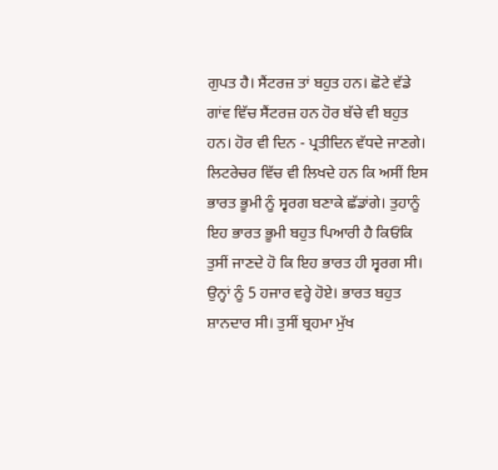ਗੁਪਤ ਹੈ। ਸੈਂਟਰਜ਼ ਤਾਂ ਬਹੁਤ ਹਨ। ਛੋਟੇ ਵੱਡੇ ਗਾਂਵ ਵਿੱਚ ਸੈਂਟਰਜ਼ ਹਨ ਹੋਰ ਬੱਚੇ ਵੀ ਬਹੁਤ ਹਨ। ਹੋਰ ਵੀ ਦਿਨ - ਪ੍ਰਤੀਦਿਨ ਵੱਧਦੇ ਜਾਣਗੇ। ਲਿਟਰੇਚਰ ਵਿੱਚ ਵੀ ਲਿਖਦੇ ਹਨ ਕਿ ਅਸੀਂ ਇਸ ਭਾਰਤ ਭੂਮੀ ਨੂੰ ਸ੍ਵਰਗ ਬਣਾਕੇ ਛੱਡਾਂਗੇ। ਤੁਹਾਨੂੰ ਇਹ ਭਾਰਤ ਭੂਮੀ ਬਹੁਤ ਪਿਆਰੀ ਹੈ ਕਿਓਂਕਿ ਤੁਸੀਂ ਜਾਣਦੇ ਹੋ ਕਿ ਇਹ ਭਾਰਤ ਹੀ ਸ੍ਵਰਗ ਸੀ। ਉਨ੍ਹਾਂ ਨੂੰ 5 ਹਜਾਰ ਵਰ੍ਹੇ ਹੋਏ। ਭਾਰਤ ਬਹੁਤ ਸ਼ਾਨਦਾਰ ਸੀ। ਤੁਸੀਂ ਬ੍ਰਹਮਾ ਮੁੱਖ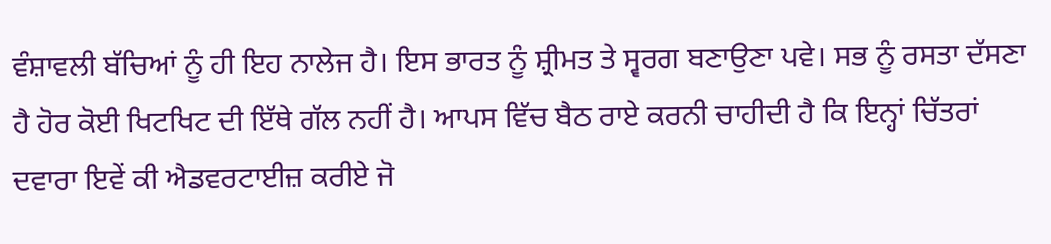ਵੰਸ਼ਾਵਲੀ ਬੱਚਿਆਂ ਨੂੰ ਹੀ ਇਹ ਨਾਲੇਜ ਹੈ। ਇਸ ਭਾਰਤ ਨੂੰ ਸ਼੍ਰੀਮਤ ਤੇ ਸ੍ਵਰਗ ਬਣਾਉਣਾ ਪਵੇ। ਸਭ ਨੂੰ ਰਸਤਾ ਦੱਸਣਾ ਹੈ ਹੋਰ ਕੋਈ ਖਿਟਖਿਟ ਦੀ ਇੱਥੇ ਗੱਲ ਨਹੀਂ ਹੈ। ਆਪਸ ਵਿੱਚ ਬੈਠ ਰਾਏ ਕਰਨੀ ਚਾਹੀਦੀ ਹੈ ਕਿ ਇਨ੍ਹਾਂ ਚਿੱਤਰਾਂ ਦਵਾਰਾ ਇਵੇਂ ਕੀ ਐਡਵਰਟਾਈਜ਼ ਕਰੀਏ ਜੋ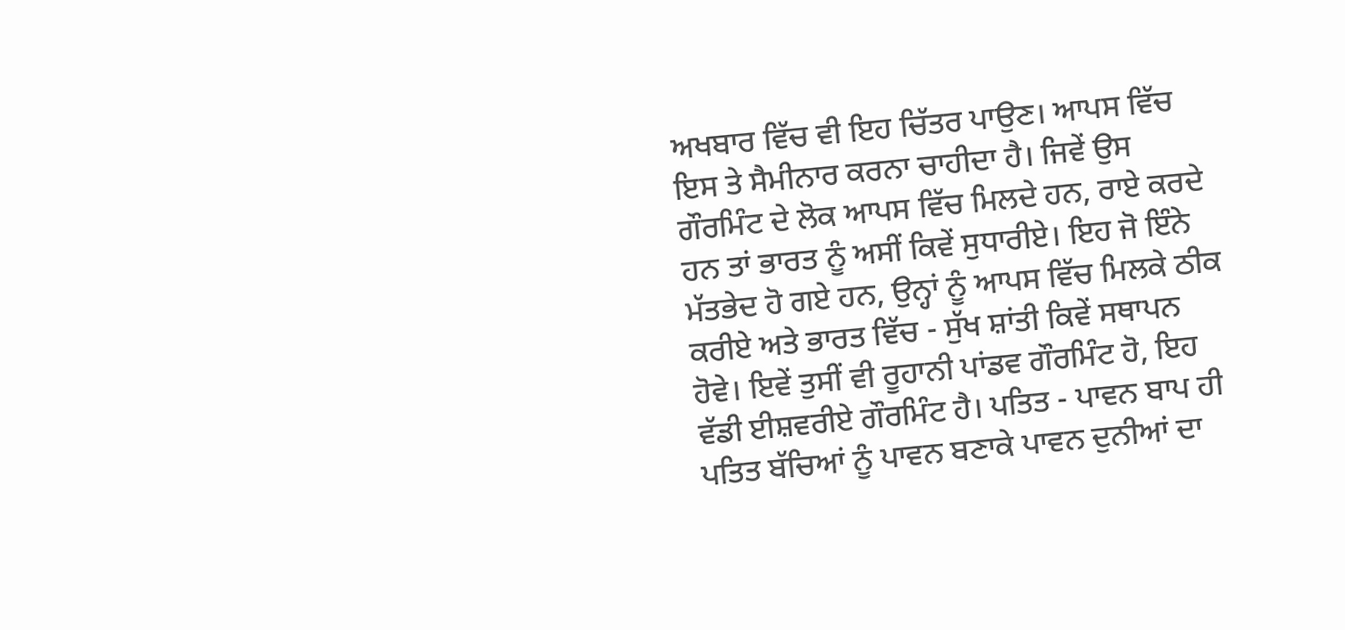ਅਖਬਾਰ ਵਿੱਚ ਵੀ ਇਹ ਚਿੱਤਰ ਪਾਉਣ। ਆਪਸ ਵਿੱਚ ਇਸ ਤੇ ਸੈਮੀਨਾਰ ਕਰਨਾ ਚਾਹੀਦਾ ਹੈ। ਜਿਵੇਂ ਉਸ ਗੌਰਮਿੰਟ ਦੇ ਲੋਕ ਆਪਸ ਵਿੱਚ ਮਿਲਦੇ ਹਨ, ਰਾਏ ਕਰਦੇ ਹਨ ਤਾਂ ਭਾਰਤ ਨੂੰ ਅਸੀਂ ਕਿਵੇਂ ਸੁਧਾਰੀਏ। ਇਹ ਜੋ ਇੰਨੇ ਮੱਤਭੇਦ ਹੋ ਗਏ ਹਨ, ਉਨ੍ਹਾਂ ਨੂੰ ਆਪਸ ਵਿੱਚ ਮਿਲਕੇ ਠੀਕ ਕਰੀਏ ਅਤੇ ਭਾਰਤ ਵਿੱਚ - ਸੁੱਖ ਸ਼ਾਂਤੀ ਕਿਵੇਂ ਸਥਾਪਨ ਹੋਵੇ। ਇਵੇਂ ਤੁਸੀਂ ਵੀ ਰੂਹਾਨੀ ਪਾਂਡਵ ਗੌਰਮਿੰਟ ਹੋ, ਇਹ ਵੱਡੀ ਈਸ਼ਵਰੀਏ ਗੌਰਮਿੰਟ ਹੈ। ਪਤਿਤ - ਪਾਵਨ ਬਾਪ ਹੀ ਪਤਿਤ ਬੱਚਿਆਂ ਨੂੰ ਪਾਵਨ ਬਣਾਕੇ ਪਾਵਨ ਦੁਨੀਆਂ ਦਾ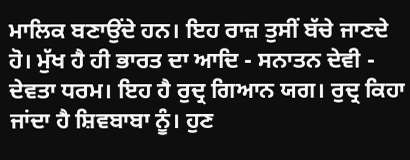ਮਾਲਿਕ ਬਣਾਉਂਦੇ ਹਨ। ਇਹ ਰਾਜ਼ ਤੁਸੀਂ ਬੱਚੇ ਜਾਣਦੇ ਹੋ। ਮੁੱਖ ਹੈ ਹੀ ਭਾਰਤ ਦਾ ਆਦਿ - ਸਨਾਤਨ ਦੇਵੀ - ਦੇਵਤਾ ਧਰਮ। ਇਹ ਹੈ ਰੁਦ੍ਰ ਗਿਆਨ ਯਗ। ਰੁਦ੍ਰ ਕਿਹਾ ਜਾਂਦਾ ਹੈ ਸ਼ਿਵਬਾਬਾ ਨੂੰ। ਹੁਣ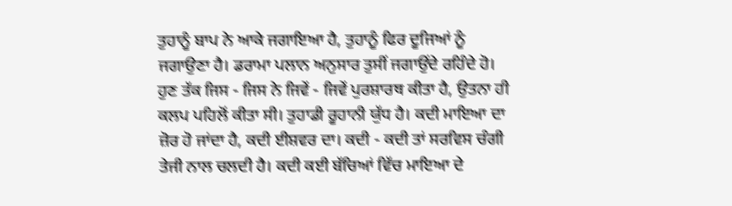ਤੁਹਾਨੂੰ ਬਾਪ ਨੇ ਆਕੇ ਜਗਾਇਆ ਹੈ, ਤੁਹਾਨੂੰ ਫਿਰ ਦੂਜਿਆਂ ਨੂੰ ਜਗਾਉਣਾ ਹੈ। ਡਰਾਮਾ ਪਲਾਨ ਅਨੁਸਾਰ ਤੁਸੀਂ ਜਗਾਉਂਦੇ ਰਹਿੰਦੇ ਹੋ। ਹੁਣ ਤੱਕ ਜਿਸ - ਜਿਸ ਨੇ ਜਿਵੇਂ - ਜਿਵੇਂ ਪੁਰਸ਼ਾਰਥ ਕੀਤਾ ਹੈ, ਉਤਨਾ ਹੀ ਕਲਪ ਪਹਿਲੋਂ ਕੀਤਾ ਸੀ। ਤੁਹਾਡੀ ਰੂਹਾਨੀ ਯੁੱਧ ਹੈ। ਕਦੀ ਮਾਇਆ ਦਾ ਜ਼ੋਰ ਹੋ ਜਾਂਦਾ ਹੈ, ਕਦੀ ਈਸ਼ਵਰ ਦਾ। ਕਦੀ - ਕਦੀ ਤਾਂ ਸਰਵਿਸ ਚੰਗੀ ਤੇਜੀ ਨਾਲ ਚਲਦੀ ਹੈ। ਕਦੀ ਕਈ ਬੱਚਿਆਂ ਵਿੱਚ ਮਾਇਆ ਦੇ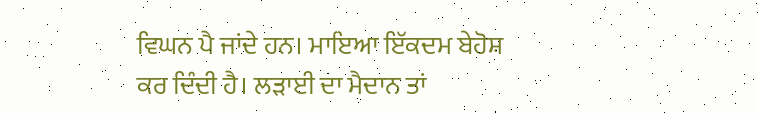ਵਿਘਨ ਪੈ ਜਾਂਦੇ ਹਨ। ਮਾਇਆ ਇੱਕਦਮ ਬੇਹੋਸ਼ ਕਰ ਦਿੰਦੀ ਹੈ। ਲੜਾਈ ਦਾ ਮੈਦਾਨ ਤਾਂ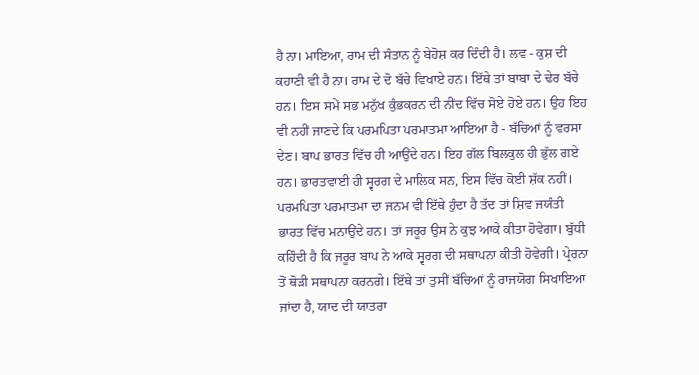ਹੈ ਨਾ। ਮਾਇਆ, ਰਾਮ ਦੀ ਸੰਤਾਨ ਨੂੰ ਬੇਹੋਸ਼ ਕਰ ਦਿੰਦੀ ਹੈ। ਲਵ - ਕੁਸ਼ ਦੀ ਕਹਾਣੀ ਵੀ ਹੈ ਨਾ। ਰਾਮ ਦੇ ਦੋ ਬੱਚੇ ਵਿਖਾਏ ਹਨ। ਇੱਥੇ ਤਾਂ ਬਾਬਾ ਦੇ ਢੇਰ ਬੱਚੇ ਹਨ। ਇਸ ਸਮੇਂ ਸਭ ਮਨੁੱਖ ਕੁੰਭਕਰਨ ਦੀ ਨੀਂਦ ਵਿੱਚ ਸੋਏ ਹੋਏ ਹਨ। ਉਹ ਇਹ ਵੀ ਨਹੀਂ ਜਾਣਦੇ ਕਿ ਪਰਮਪਿਤਾ ਪਰਮਾਤਮਾ ਆਇਆ ਹੈ - ਬੱਚਿਆਂ ਨੂੰ ਵਰਸਾ ਦੇਣ। ਬਾਪ ਭਾਰਤ ਵਿੱਚ ਹੀ ਆਉਂਦੇ ਹਨ। ਇਹ ਗੱਲ ਬਿਲਕੁਲ ਹੀ ਭੁੱਲ ਗਏ ਹਨ। ਭਾਰਤਵਾਈ ਹੀ ਸ੍ਵਰਗ ਦੇ ਮਾਲਿਕ ਸਨ, ਇਸ ਵਿੱਚ ਕੋਈ ਸ਼ੱਕ ਨਹੀਂ। ਪਰਮਪਿਤਾ ਪਰਮਾਤਮਾ ਦਾ ਜਨਮ ਵੀ ਇੱਥੇ ਹੁੰਦਾ ਹੈ ਤੱਦ ਤਾਂ ਸ਼ਿਵ ਜਯੰਤੀ ਭਾਰਤ ਵਿੱਚ ਮਨਾਉਂਦੇ ਹਨ। ਤਾਂ ਜਰੂਰ ਉਸ ਨੇ ਕੁਝ ਆਕੇ ਕੀਤਾ ਹੋਵੇਗਾ। ਬੁੱਧੀ ਕਹਿੰਦੀ ਹੈ ਕਿ ਜਰੂਰ ਬਾਪ ਨੇ ਆਕੇ ਸ੍ਵਰਗ ਦੀ ਸਥਾਪਨਾ ਕੀਤੀ ਹੋਵੇਗੀ। ਪ੍ਰੇਰਨਾ ਤੋਂ ਥੋੜੀ ਸਥਾਪਨਾ ਕਰਨਗੇ। ਇੱਥੇ ਤਾਂ ਤੁਸੀਂ ਬੱਚਿਆਂ ਨੂੰ ਰਾਜਯੋਗ ਸਿਖਾਇਆ ਜਾਂਦਾ ਹੈ, ਯਾਦ ਦੀ ਯਾਤਰਾ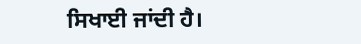ਸਿਖਾਈ ਜਾਂਦੀ ਹੈ।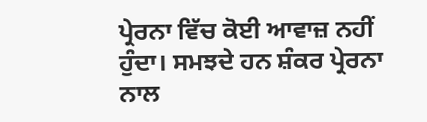ਪ੍ਰੇਰਨਾ ਵਿੱਚ ਕੋਈ ਆਵਾਜ਼ ਨਹੀਂ ਹੁੰਦਾ। ਸਮਝਦੇ ਹਨ ਸ਼ੰਕਰ ਪ੍ਰੇਰਨਾ ਨਾਲ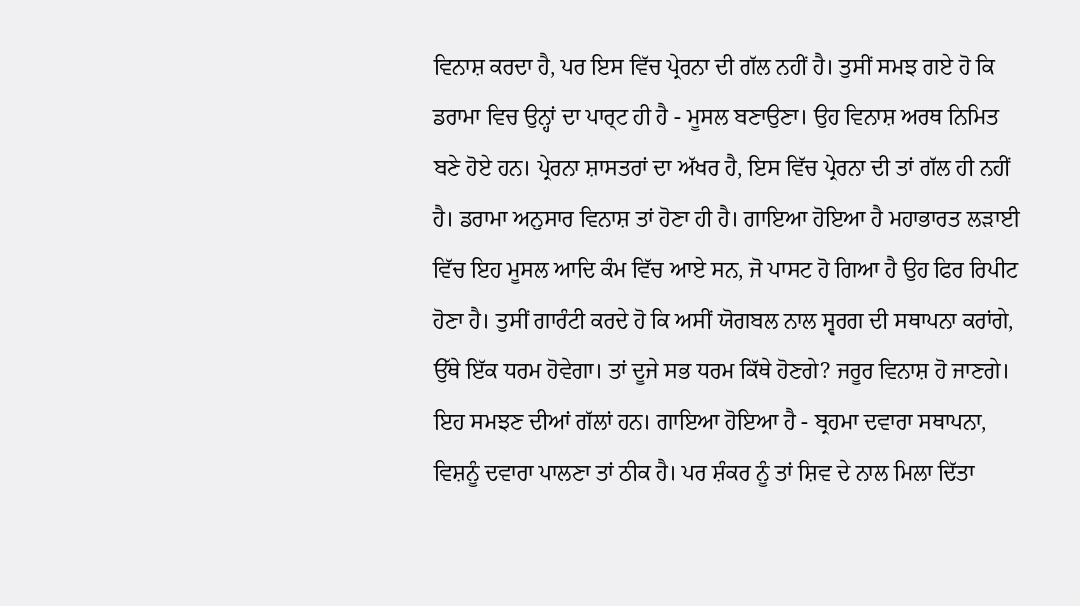ਵਿਨਾਸ਼ ਕਰਦਾ ਹੈ, ਪਰ ਇਸ ਵਿੱਚ ਪ੍ਰੇਰਨਾ ਦੀ ਗੱਲ ਨਹੀਂ ਹੈ। ਤੁਸੀਂ ਸਮਝ ਗਏ ਹੋ ਕਿ ਡਰਾਮਾ ਵਿਚ ਉਨ੍ਹਾਂ ਦਾ ਪਾਰ੍ਟ ਹੀ ਹੈ - ਮੂਸਲ ਬਣਾਉਣਾ। ਉਹ ਵਿਨਾਸ਼ ਅਰਥ ਨਿਮਿਤ ਬਣੇ ਹੋਏ ਹਨ। ਪ੍ਰੇਰਨਾ ਸ਼ਾਸਤਰਾਂ ਦਾ ਅੱਖਰ ਹੈ, ਇਸ ਵਿੱਚ ਪ੍ਰੇਰਨਾ ਦੀ ਤਾਂ ਗੱਲ ਹੀ ਨਹੀਂ ਹੈ। ਡਰਾਮਾ ਅਨੁਸਾਰ ਵਿਨਾਸ਼ ਤਾਂ ਹੋਣਾ ਹੀ ਹੈ। ਗਾਇਆ ਹੋਇਆ ਹੈ ਮਹਾਭਾਰਤ ਲੜਾਈ ਵਿੱਚ ਇਹ ਮੂਸਲ ਆਦਿ ਕੰਮ ਵਿੱਚ ਆਏ ਸਨ, ਜੋ ਪਾਸਟ ਹੋ ਗਿਆ ਹੈ ਉਹ ਫਿਰ ਰਿਪੀਟ ਹੋਣਾ ਹੈ। ਤੁਸੀਂ ਗਾਰੰਟੀ ਕਰਦੇ ਹੋ ਕਿ ਅਸੀਂ ਯੋਗਬਲ ਨਾਲ ਸ੍ਵਰਗ ਦੀ ਸਥਾਪਨਾ ਕਰਾਂਗੇ, ਉੱਥੇ ਇੱਕ ਧਰਮ ਹੋਵੇਗਾ। ਤਾਂ ਦੂਜੇ ਸਭ ਧਰਮ ਕਿੱਥੇ ਹੋਣਗੇ? ਜਰੂਰ ਵਿਨਾਸ਼ ਹੋ ਜਾਣਗੇ। ਇਹ ਸਮਝਣ ਦੀਆਂ ਗੱਲਾਂ ਹਨ। ਗਾਇਆ ਹੋਇਆ ਹੈ - ਬ੍ਰਹਮਾ ਦਵਾਰਾ ਸਥਾਪਨਾ, ਵਿਸ਼ਨੂੰ ਦਵਾਰਾ ਪਾਲਣਾ ਤਾਂ ਠੀਕ ਹੈ। ਪਰ ਸ਼ੰਕਰ ਨੂੰ ਤਾਂ ਸ਼ਿਵ ਦੇ ਨਾਲ ਮਿਲਾ ਦਿੱਤਾ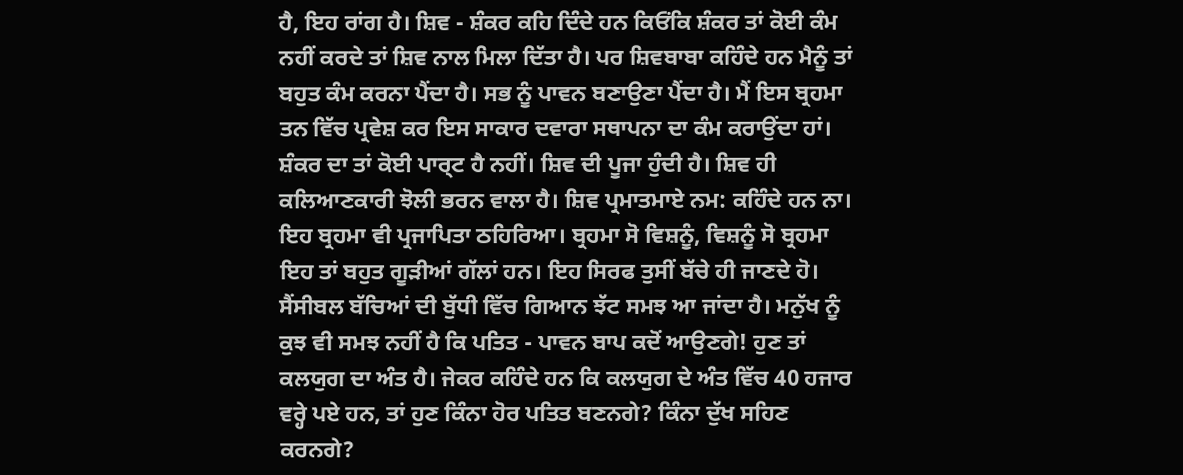ਹੈ, ਇਹ ਰਾਂਗ ਹੈ। ਸ਼ਿਵ - ਸ਼ੰਕਰ ਕਹਿ ਦਿੰਦੇ ਹਨ ਕਿਓਂਕਿ ਸ਼ੰਕਰ ਤਾਂ ਕੋਈ ਕੰਮ ਨਹੀਂ ਕਰਦੇ ਤਾਂ ਸ਼ਿਵ ਨਾਲ ਮਿਲਾ ਦਿੱਤਾ ਹੈ। ਪਰ ਸ਼ਿਵਬਾਬਾ ਕਹਿੰਦੇ ਹਨ ਮੈਨੂੰ ਤਾਂ ਬਹੁਤ ਕੰਮ ਕਰਨਾ ਪੈਂਦਾ ਹੈ। ਸਭ ਨੂੰ ਪਾਵਨ ਬਣਾਉਣਾ ਪੈਂਦਾ ਹੈ। ਮੈਂ ਇਸ ਬ੍ਰਹਮਾ ਤਨ ਵਿੱਚ ਪ੍ਰਵੇਸ਼ ਕਰ ਇਸ ਸਾਕਾਰ ਦਵਾਰਾ ਸਥਾਪਨਾ ਦਾ ਕੰਮ ਕਰਾਉਂਦਾ ਹਾਂ। ਸ਼ੰਕਰ ਦਾ ਤਾਂ ਕੋਈ ਪਾਰ੍ਟ ਹੈ ਨਹੀਂ। ਸ਼ਿਵ ਦੀ ਪੂਜਾ ਹੁੰਦੀ ਹੈ। ਸ਼ਿਵ ਹੀ ਕਲਿਆਣਕਾਰੀ ਝੋਲੀ ਭਰਨ ਵਾਲਾ ਹੈ। ਸ਼ਿਵ ਪ੍ਰਮਾਤਮਾਏ ਨਮ: ਕਹਿੰਦੇ ਹਨ ਨਾ। ਇਹ ਬ੍ਰਹਮਾ ਵੀ ਪ੍ਰਜਾਪਿਤਾ ਠਹਿਰਿਆ। ਬ੍ਰਹਮਾ ਸੋ ਵਿਸ਼ਨੂੰ, ਵਿਸ਼ਨੂੰ ਸੋ ਬ੍ਰਹਮਾ ਇਹ ਤਾਂ ਬਹੁਤ ਗੂੜੀਆਂ ਗੱਲਾਂ ਹਨ। ਇਹ ਸਿਰਫ ਤੁਸੀਂ ਬੱਚੇ ਹੀ ਜਾਣਦੇ ਹੋ। ਸੈਂਸੀਬਲ ਬੱਚਿਆਂ ਦੀ ਬੁੱਧੀ ਵਿੱਚ ਗਿਆਨ ਝੱਟ ਸਮਝ ਆ ਜਾਂਦਾ ਹੈ। ਮਨੁੱਖ ਨੂੰ ਕੁਝ ਵੀ ਸਮਝ ਨਹੀਂ ਹੈ ਕਿ ਪਤਿਤ - ਪਾਵਨ ਬਾਪ ਕਦੋਂ ਆਉਣਗੇ! ਹੁਣ ਤਾਂ ਕਲਯੁਗ ਦਾ ਅੰਤ ਹੈ। ਜੇਕਰ ਕਹਿੰਦੇ ਹਨ ਕਿ ਕਲਯੁਗ ਦੇ ਅੰਤ ਵਿੱਚ 40 ਹਜਾਰ ਵਰ੍ਹੇ ਪਏ ਹਨ, ਤਾਂ ਹੁਣ ਕਿੰਨਾ ਹੋਰ ਪਤਿਤ ਬਣਨਗੇ? ਕਿੰਨਾ ਦੁੱਖ ਸਹਿਣ ਕਰਨਗੇ?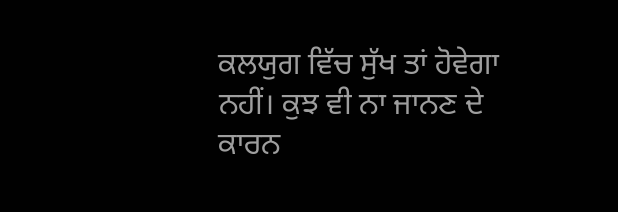ਕਲਯੁਗ ਵਿੱਚ ਸੁੱਖ ਤਾਂ ਹੋਵੇਗਾ ਨਹੀਂ। ਕੁਝ ਵੀ ਨਾ ਜਾਨਣ ਦੇ ਕਾਰਨ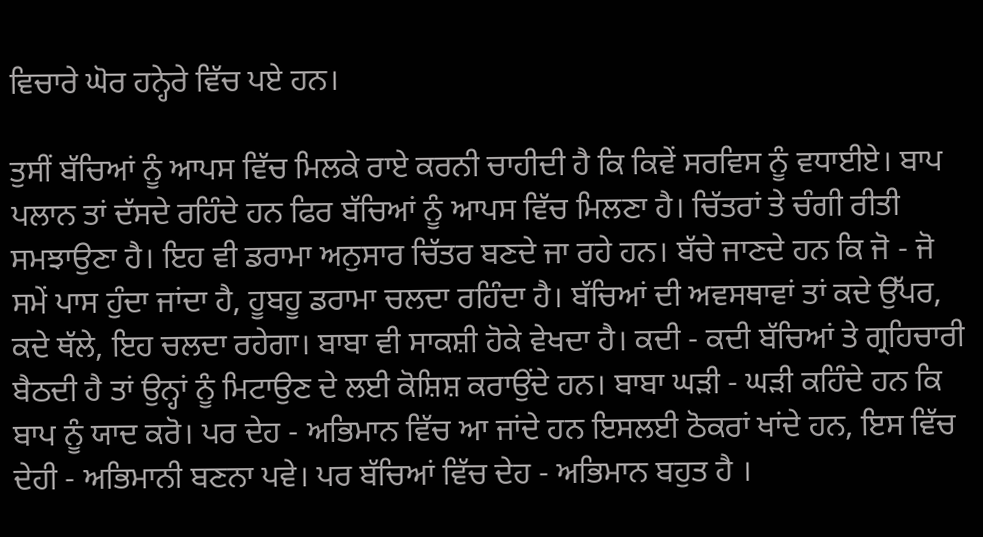ਵਿਚਾਰੇ ਘੋਰ ਹਨ੍ਹੇਰੇ ਵਿੱਚ ਪਏ ਹਨ।

ਤੁਸੀਂ ਬੱਚਿਆਂ ਨੂੰ ਆਪਸ ਵਿੱਚ ਮਿਲਕੇ ਰਾਏ ਕਰਨੀ ਚਾਹੀਦੀ ਹੈ ਕਿ ਕਿਵੇਂ ਸਰਵਿਸ ਨੂੰ ਵਧਾਈਏ। ਬਾਪ ਪਲਾਨ ਤਾਂ ਦੱਸਦੇ ਰਹਿੰਦੇ ਹਨ ਫਿਰ ਬੱਚਿਆਂ ਨੂੰ ਆਪਸ ਵਿੱਚ ਮਿਲਣਾ ਹੈ। ਚਿੱਤਰਾਂ ਤੇ ਚੰਗੀ ਰੀਤੀ ਸਮਝਾਉਣਾ ਹੈ। ਇਹ ਵੀ ਡਰਾਮਾ ਅਨੁਸਾਰ ਚਿੱਤਰ ਬਣਦੇ ਜਾ ਰਹੇ ਹਨ। ਬੱਚੇ ਜਾਣਦੇ ਹਨ ਕਿ ਜੋ - ਜੋ ਸਮੇਂ ਪਾਸ ਹੁੰਦਾ ਜਾਂਦਾ ਹੈ, ਹੂਬਹੂ ਡਰਾਮਾ ਚਲਦਾ ਰਹਿੰਦਾ ਹੈ। ਬੱਚਿਆਂ ਦੀ ਅਵਸਥਾਵਾਂ ਤਾਂ ਕਦੇ ਉੱਪਰ, ਕਦੇ ਥੱਲੇ, ਇਹ ਚਲਦਾ ਰਹੇਗਾ। ਬਾਬਾ ਵੀ ਸਾਕਸ਼ੀ ਹੋਕੇ ਵੇਖਦਾ ਹੈ। ਕਦੀ - ਕਦੀ ਬੱਚਿਆਂ ਤੇ ਗ੍ਰਹਿਚਾਰੀ ਬੈਠਦੀ ਹੈ ਤਾਂ ਉਨ੍ਹਾਂ ਨੂੰ ਮਿਟਾਉਣ ਦੇ ਲਈ ਕੋਸ਼ਿਸ਼ ਕਰਾਉਂਦੇ ਹਨ। ਬਾਬਾ ਘੜੀ - ਘੜੀ ਕਹਿੰਦੇ ਹਨ ਕਿ ਬਾਪ ਨੂੰ ਯਾਦ ਕਰੋ। ਪਰ ਦੇਹ - ਅਭਿਮਾਨ ਵਿੱਚ ਆ ਜਾਂਦੇ ਹਨ ਇਸਲਈ ਠੋਕਰਾਂ ਖਾਂਦੇ ਹਨ, ਇਸ ਵਿੱਚ ਦੇਹੀ - ਅਭਿਮਾਨੀ ਬਣਨਾ ਪਵੇ। ਪਰ ਬੱਚਿਆਂ ਵਿੱਚ ਦੇਹ - ਅਭਿਮਾਨ ਬਹੁਤ ਹੈ ।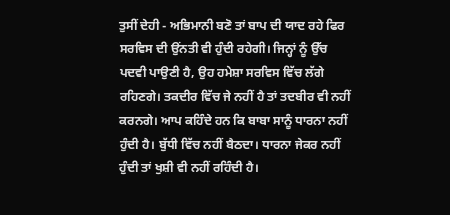ਤੁਸੀਂ ਦੇਹੀ - ਅਭਿਮਾਨੀ ਬਣੋ ਤਾਂ ਬਾਪ ਦੀ ਯਾਦ ਰਹੇ ਫਿਰ ਸਰਵਿਸ ਦੀ ਉਂਨਤੀ ਵੀ ਹੁੰਦੀ ਰਹੇਗੀ। ਜਿਨ੍ਹਾਂ ਨੂੰ ਉੱਚ ਪਦਵੀ ਪਾਉਣੀ ਹੈ, ਉਹ ਹਮੇਸ਼ਾ ਸਰਵਿਸ ਵਿੱਚ ਲੱਗੇ ਰਹਿਣਗੇ। ਤਕਦੀਰ ਵਿੱਚ ਜੇ ਨਹੀਂ ਹੈ ਤਾਂ ਤਦਬੀਰ ਵੀ ਨਹੀਂ ਕਰਨਗੇ। ਆਪ ਕਹਿੰਦੇ ਹਨ ਕਿ ਬਾਬਾ ਸਾਨੂੰ ਧਾਰਨਾ ਨਹੀਂ ਹੁੰਦੀ ਹੈ। ਬੁੱਧੀ ਵਿੱਚ ਨਹੀਂ ਬੈਠਦਾ। ਧਾਰਨਾ ਜੇਕਰ ਨਹੀਂ ਹੁੰਦੀ ਤਾਂ ਖੁਸ਼ੀ ਵੀ ਨਹੀਂ ਰਹਿੰਦੀ ਹੈ।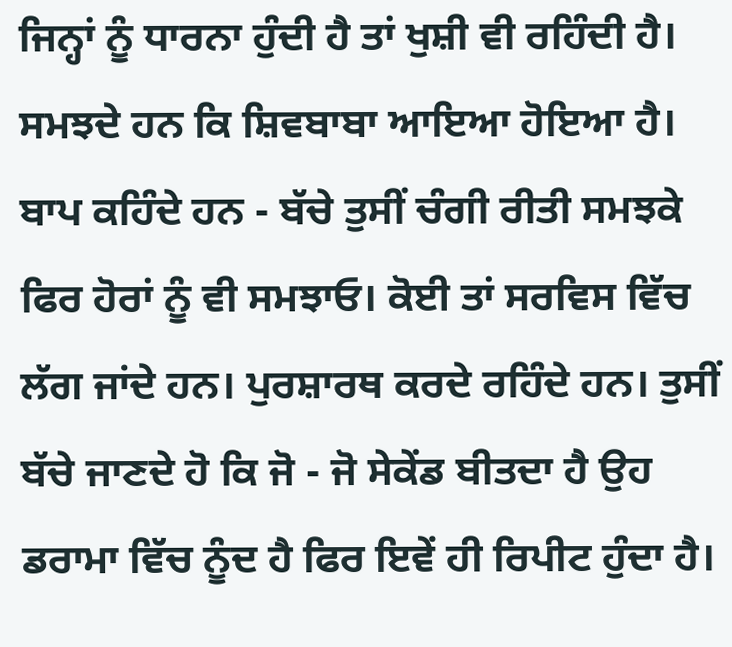ਜਿਨ੍ਹਾਂ ਨੂੰ ਧਾਰਨਾ ਹੁੰਦੀ ਹੈ ਤਾਂ ਖੁਸ਼ੀ ਵੀ ਰਹਿੰਦੀ ਹੈ। ਸਮਝਦੇ ਹਨ ਕਿ ਸ਼ਿਵਬਾਬਾ ਆਇਆ ਹੋਇਆ ਹੈ। ਬਾਪ ਕਹਿੰਦੇ ਹਨ - ਬੱਚੇ ਤੁਸੀਂ ਚੰਗੀ ਰੀਤੀ ਸਮਝਕੇ ਫਿਰ ਹੋਰਾਂ ਨੂੰ ਵੀ ਸਮਝਾਓ। ਕੋਈ ਤਾਂ ਸਰਵਿਸ ਵਿੱਚ ਲੱਗ ਜਾਂਦੇ ਹਨ। ਪੁਰਸ਼ਾਰਥ ਕਰਦੇ ਰਹਿੰਦੇ ਹਨ। ਤੁਸੀਂ ਬੱਚੇ ਜਾਣਦੇ ਹੋ ਕਿ ਜੋ - ਜੋ ਸੇਕੇਂਡ ਬੀਤਦਾ ਹੈ ਉਹ ਡਰਾਮਾ ਵਿੱਚ ਨੂੰਦ ਹੈ ਫਿਰ ਇਵੇਂ ਹੀ ਰਿਪੀਟ ਹੁੰਦਾ ਹੈ।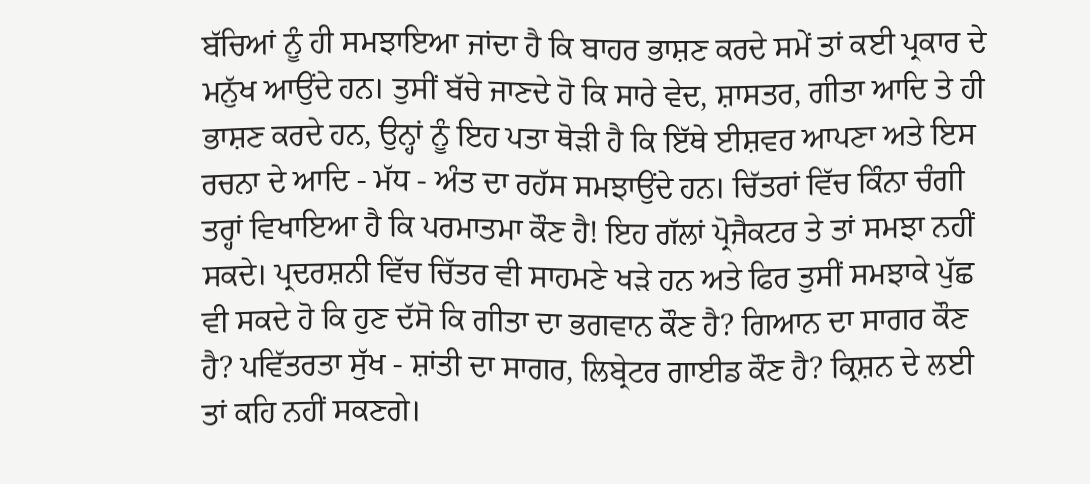ਬੱਚਿਆਂ ਨੂੰ ਹੀ ਸਮਝਾਇਆ ਜਾਂਦਾ ਹੈ ਕਿ ਬਾਹਰ ਭਾਸ਼ਣ ਕਰਦੇ ਸਮੇਂ ਤਾਂ ਕਈ ਪ੍ਰਕਾਰ ਦੇ ਮਨੁੱਖ ਆਉਂਦੇ ਹਨ। ਤੁਸੀਂ ਬੱਚੇ ਜਾਣਦੇ ਹੋ ਕਿ ਸਾਰੇ ਵੇਦ, ਸ਼ਾਸਤਰ, ਗੀਤਾ ਆਦਿ ਤੇ ਹੀ ਭਾਸ਼ਣ ਕਰਦੇ ਹਨ, ਉਨ੍ਹਾਂ ਨੂੰ ਇਹ ਪਤਾ ਥੋੜੀ ਹੈ ਕਿ ਇੱਥੇ ਈਸ਼ਵਰ ਆਪਣਾ ਅਤੇ ਇਸ ਰਚਨਾ ਦੇ ਆਦਿ - ਮੱਧ - ਅੰਤ ਦਾ ਰਹੱਸ ਸਮਝਾਉਂਦੇ ਹਨ। ਚਿੱਤਰਾਂ ਵਿੱਚ ਕਿੰਨਾ ਚੰਗੀ ਤਰ੍ਹਾਂ ਵਿਖਾਇਆ ਹੈ ਕਿ ਪਰਮਾਤਮਾ ਕੌਣ ਹੈ! ਇਹ ਗੱਲਾਂ ਪ੍ਰੋਜੈਕਟਰ ਤੇ ਤਾਂ ਸਮਝਾ ਨਹੀਂ ਸਕਦੇ। ਪ੍ਰਦਰਸ਼ਨੀ ਵਿੱਚ ਚਿੱਤਰ ਵੀ ਸਾਹਮਣੇ ਖੜੇ ਹਨ ਅਤੇ ਫਿਰ ਤੁਸੀਂ ਸਮਝਾਕੇ ਪੁੱਛ ਵੀ ਸਕਦੇ ਹੋ ਕਿ ਹੁਣ ਦੱਸੋ ਕਿ ਗੀਤਾ ਦਾ ਭਗਵਾਨ ਕੌਣ ਹੈ? ਗਿਆਨ ਦਾ ਸਾਗਰ ਕੌਣ ਹੈ? ਪਵਿੱਤਰਤਾ ਸੁੱਖ - ਸ਼ਾਂਤੀ ਦਾ ਸਾਗਰ, ਲਿਬ੍ਰੇਟਰ ਗਾਈਡ ਕੌਣ ਹੈ? ਕ੍ਰਿਸ਼ਨ ਦੇ ਲਈ ਤਾਂ ਕਹਿ ਨਹੀਂ ਸਕਣਗੇ।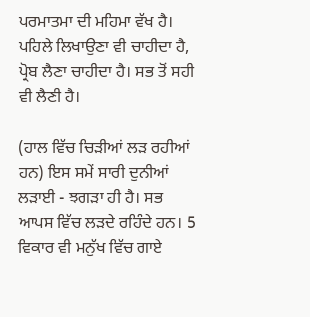ਪਰਮਾਤਮਾ ਦੀ ਮਹਿਮਾ ਵੱਖ ਹੈ। ਪਹਿਲੇ ਲਿਖਾਉਣਾ ਵੀ ਚਾਹੀਦਾ ਹੈ, ਪ੍ਰੋਬ ਲੈਣਾ ਚਾਹੀਦਾ ਹੈ। ਸਭ ਤੋਂ ਸਹੀ ਵੀ ਲੈਣੀ ਹੈ।

(ਹਾਲ ਵਿੱਚ ਚਿੜੀਆਂ ਲੜ ਰਹੀਆਂ ਹਨ) ਇਸ ਸਮੇਂ ਸਾਰੀ ਦੁਨੀਆਂ ਲੜਾਈ - ਝਗੜਾ ਹੀ ਹੈ। ਸਭ ਆਪਸ ਵਿੱਚ ਲੜਦੇ ਰਹਿੰਦੇ ਹਨ। 5 ਵਿਕਾਰ ਵੀ ਮਨੁੱਖ ਵਿੱਚ ਗਾਏ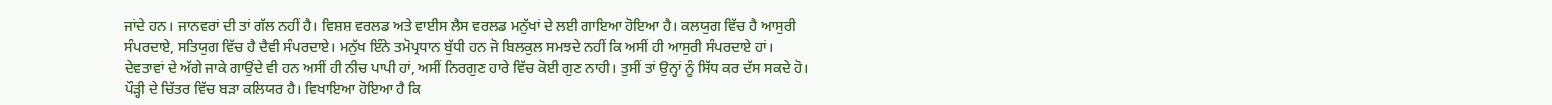ਜਾਂਦੇ ਹਨ। ਜਾਨਵਰਾਂ ਦੀ ਤਾਂ ਗੱਲ ਨਹੀਂ ਹੈ। ਵਿਸ਼ਸ਼ ਵਰਲਡ ਅਤੇ ਵਾਈਸ ਲੈਸ ਵਰਲਡ ਮਨੁੱਖਾਂ ਦੇ ਲਈ ਗਾਇਆ ਹੋਇਆ ਹੈ। ਕਲਯੁਗ ਵਿੱਚ ਹੈ ਆਸੁਰੀ ਸੰਪਰਦਾਏ, ਸਤਿਯੁਗ ਵਿੱਚ ਹੈ ਦੈਵੀ ਸੰਪਰਦਾਏ। ਮਨੁੱਖ ਇੰਨੇ ਤਮੋਪ੍ਰਧਾਨ ਬੁੱਧੀ ਹਨ ਜੋ ਬਿਲਕੁਲ ਸਮਝਦੇ ਨਹੀਂ ਕਿ ਅਸੀਂ ਹੀ ਆਸੁਰੀ ਸੰਪਰਦਾਏ ਹਾਂ। ਦੇਵਤਾਵਾਂ ਦੇ ਅੱਗੇ ਜਾਕੇ ਗਾਉਂਦੇ ਵੀ ਹਨ ਅਸੀਂ ਹੀ ਨੀਚ ਪਾਪੀ ਹਾਂ, ਅਸੀਂ ਨਿਰਗੁਣ ਹਾਰੇ ਵਿੱਚ ਕੋਈ ਗੁਣ ਨਾਹੀ। ਤੁਸੀਂ ਤਾਂ ਉਨ੍ਹਾਂ ਨੂੰ ਸਿੱਧ ਕਰ ਦੱਸ ਸਕਦੇ ਹੋ। ਪੌੜ੍ਹੀ ਦੇ ਚਿੱਤਰ ਵਿੱਚ ਬੜਾ ਕਲਿਯਰ ਹੈ। ਵਿਖਾਇਆ ਹੋਇਆ ਹੈ ਕਿ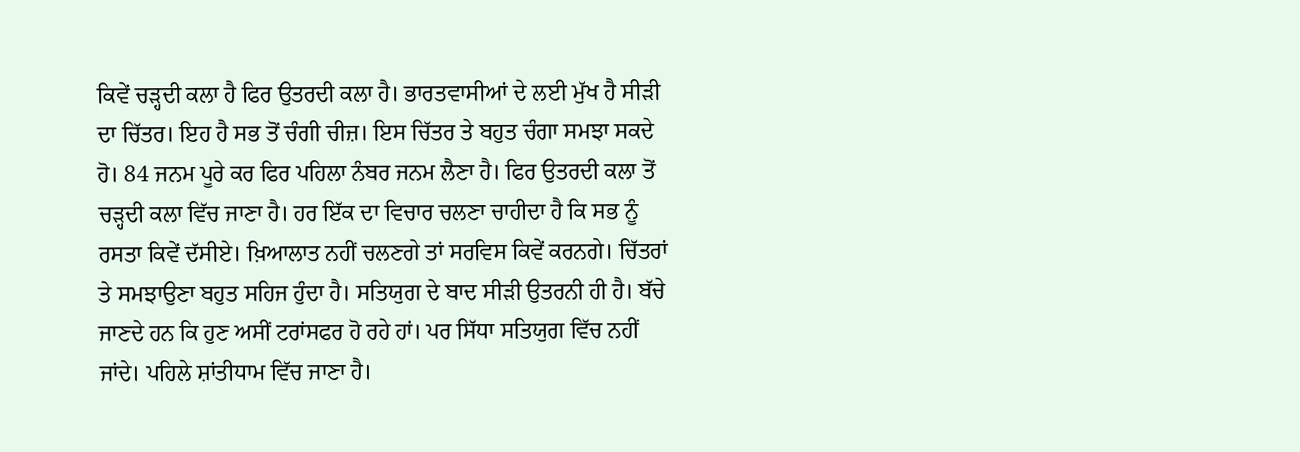ਕਿਵੇਂ ਚੜ੍ਹਦੀ ਕਲਾ ਹੈ ਫਿਰ ਉਤਰਦੀ ਕਲਾ ਹੈ। ਭਾਰਤਵਾਸੀਆਂ ਦੇ ਲਈ ਮੁੱਖ ਹੈ ਸੀੜੀ ਦਾ ਚਿੱਤਰ। ਇਹ ਹੈ ਸਭ ਤੋਂ ਚੰਗੀ ਚੀਜ਼। ਇਸ ਚਿੱਤਰ ਤੇ ਬਹੁਤ ਚੰਗਾ ਸਮਝਾ ਸਕਦੇ ਹੋ। 84 ਜਨਮ ਪੂਰੇ ਕਰ ਫਿਰ ਪਹਿਲਾ ਨੰਬਰ ਜਨਮ ਲੈਣਾ ਹੈ। ਫਿਰ ਉਤਰਦੀ ਕਲਾ ਤੋਂ ਚੜ੍ਹਦੀ ਕਲਾ ਵਿੱਚ ਜਾਣਾ ਹੈ। ਹਰ ਇੱਕ ਦਾ ਵਿਚਾਰ ਚਲਣਾ ਚਾਹੀਦਾ ਹੈ ਕਿ ਸਭ ਨੂੰ ਰਸਤਾ ਕਿਵੇਂ ਦੱਸੀਏ। ਖ਼ਿਆਲਾਤ ਨਹੀਂ ਚਲਣਗੇ ਤਾਂ ਸਰਵਿਸ ਕਿਵੇਂ ਕਰਨਗੇ। ਚਿੱਤਰਾਂ ਤੇ ਸਮਝਾਉਣਾ ਬਹੁਤ ਸਹਿਜ ਹੁੰਦਾ ਹੈ। ਸਤਿਯੁਗ ਦੇ ਬਾਦ ਸੀੜੀ ਉਤਰਨੀ ਹੀ ਹੈ। ਬੱਚੇ ਜਾਣਦੇ ਹਨ ਕਿ ਹੁਣ ਅਸੀਂ ਟਰਾਂਸਫਰ ਹੋ ਰਹੇ ਹਾਂ। ਪਰ ਸਿੱਧਾ ਸਤਿਯੁਗ ਵਿੱਚ ਨਹੀਂ ਜਾਂਦੇ। ਪਹਿਲੇ ਸ਼ਾਂਤੀਧਾਮ ਵਿੱਚ ਜਾਣਾ ਹੈ।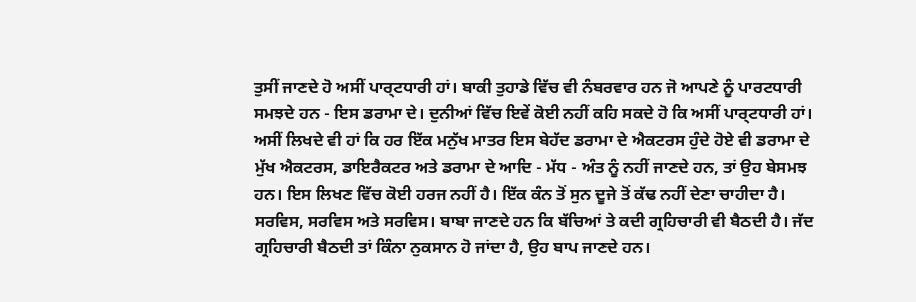ਤੁਸੀਂ ਜਾਣਦੇ ਹੋ ਅਸੀਂ ਪਾਰ੍ਟਧਾਰੀ ਹਾਂ। ਬਾਕੀ ਤੁਹਾਡੇ ਵਿੱਚ ਵੀ ਨੰਬਰਵਾਰ ਹਨ ਜੋ ਆਪਣੇ ਨੂੰ ਪਾਰਟਧਾਰੀ ਸਮਝਦੇ ਹਨ - ਇਸ ਡਰਾਮਾ ਦੇ। ਦੁਨੀਆਂ ਵਿੱਚ ਇਵੇਂ ਕੋਈ ਨਹੀਂ ਕਹਿ ਸਕਦੇ ਹੋ ਕਿ ਅਸੀਂ ਪਾਰ੍ਟਧਾਰੀ ਹਾਂ। ਅਸੀਂ ਲਿਖਦੇ ਵੀ ਹਾਂ ਕਿ ਹਰ ਇੱਕ ਮਨੁੱਖ ਮਾਤਰ ਇਸ ਬੇਹੱਦ ਡਰਾਮਾ ਦੇ ਐਕਟਰਸ ਹੁੰਦੇ ਹੋਏ ਵੀ ਡਰਾਮਾ ਦੇ ਮੁੱਖ ਐਕਟਰਸ, ਡਾਇਰੈਕਟਰ ਅਤੇ ਡਰਾਮਾ ਦੇ ਆਦਿ - ਮੱਧ - ਅੰਤ ਨੂੰ ਨਹੀਂ ਜਾਣਦੇ ਹਨ, ਤਾਂ ਉਹ ਬੇਸਮਝ ਹਨ। ਇਸ ਲਿਖਣ ਵਿੱਚ ਕੋਈ ਹਰਜ ਨਹੀਂ ਹੈ। ਇੱਕ ਕੰਨ ਤੋਂ ਸੁਨ ਦੂਜੇ ਤੋਂ ਕੱਢ ਨਹੀਂ ਦੇਣਾ ਚਾਹੀਦਾ ਹੈ। ਸਰਵਿਸ, ਸਰਵਿਸ ਅਤੇ ਸਰਵਿਸ। ਬਾਬਾ ਜਾਣਦੇ ਹਨ ਕਿ ਬੱਚਿਆਂ ਤੇ ਕਦੀ ਗ੍ਰਹਿਚਾਰੀ ਵੀ ਬੈਠਦੀ ਹੈ। ਜੱਦ ਗ੍ਰਹਿਚਾਰੀ ਬੈਠਦੀ ਤਾਂ ਕਿੰਨਾ ਨੁਕਸਾਨ ਹੋ ਜਾਂਦਾ ਹੈ, ਉਹ ਬਾਪ ਜਾਣਦੇ ਹਨ।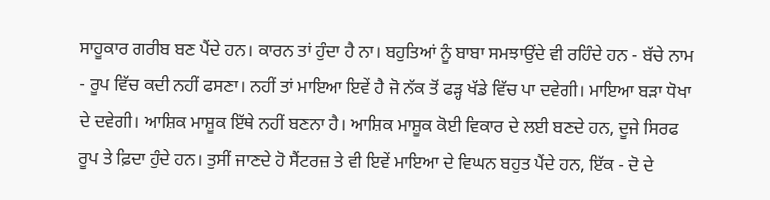ਸਾਹੂਕਾਰ ਗਰੀਬ ਬਣ ਪੈਂਦੇ ਹਨ। ਕਾਰਨ ਤਾਂ ਹੁੰਦਾ ਹੈ ਨਾ। ਬਹੁਤਿਆਂ ਨੂੰ ਬਾਬਾ ਸਮਝਾਉਂਦੇ ਵੀ ਰਹਿੰਦੇ ਹਨ - ਬੱਚੇ ਨਾਮ - ਰੂਪ ਵਿੱਚ ਕਦੀ ਨਹੀਂ ਫਸਣਾ। ਨਹੀਂ ਤਾਂ ਮਾਇਆ ਇਵੇਂ ਹੈ ਜੋ ਨੱਕ ਤੋਂ ਫੜ੍ਹ ਖੱਡੇ ਵਿੱਚ ਪਾ ਦਵੇਗੀ। ਮਾਇਆ ਬੜਾ ਧੋਖਾ ਦੇ ਦਵੇਗੀ। ਆਸ਼ਿਕ ਮਾਸ਼ੂਕ ਇੱਥੇ ਨਹੀਂ ਬਣਨਾ ਹੈ। ਆਸ਼ਿਕ ਮਾਸ਼ੂਕ ਕੋਈ ਵਿਕਾਰ ਦੇ ਲਈ ਬਣਦੇ ਹਨ, ਦੂਜੇ ਸਿਰਫ ਰੂਪ ਤੇ ਫ਼ਿਦਾ ਹੁੰਦੇ ਹਨ। ਤੁਸੀਂ ਜਾਣਦੇ ਹੋ ਸੈਂਟਰਜ਼ ਤੇ ਵੀ ਇਵੇਂ ਮਾਇਆ ਦੇ ਵਿਘਨ ਬਹੁਤ ਪੈਂਦੇ ਹਨ, ਇੱਕ - ਦੋ ਦੇ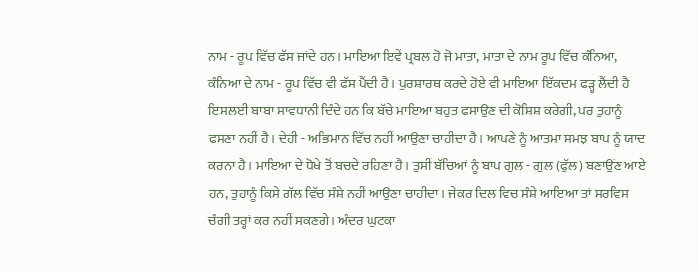ਨਾਮ - ਰੂਪ ਵਿੱਚ ਫੱਸ ਜਾਂਦੇ ਹਨ। ਮਾਇਆ ਇਵੇਂ ਪ੍ਰਬਲ ਹੋ ਜੋ ਮਾਤਾ, ਮਾਤਾ ਦੇ ਨਾਮ ਰੂਪ ਵਿੱਚ ਕੰਨਿਆ, ਕੰਨਿਆ ਦੇ ਨਾਮ - ਰੂਪ ਵਿੱਚ ਵੀ ਫੱਸ ਪੈਂਦੀ ਹੈ। ਪੁਰਸ਼ਾਰਥ ਕਰਦੇ ਹੋਏ ਵੀ ਮਾਇਆ ਇੱਕਦਮ ਫੜ੍ਹ ਲੈਂਦੀ ਹੈ ਇਸਲਈ ਬਾਬਾ ਸਾਵਧਾਨੀ ਦਿੰਦੇ ਹਨ ਕਿ ਬੱਚੇ ਮਾਇਆ ਬਹੁਤ ਫਸਾਉਣ ਦੀ ਕੋਸ਼ਿਸ਼ ਕਰੇਗੀ, ਪਰ ਤੁਹਾਨੂੰ ਫਸਣਾ ਨਹੀਂ ਹੈ। ਦੇਹੀ - ਅਭਿਮਾਨ ਵਿੱਚ ਨਹੀਂ ਆਉਣਾ ਚਾਹੀਦਾ ਹੈ। ਆਪਣੇ ਨੂੰ ਆਤਮਾ ਸਮਝ ਬਾਪ ਨੂੰ ਯਾਦ ਕਰਨਾ ਹੈ। ਮਾਇਆ ਦੇ ਧੋਖੇ ਤੋਂ ਬਚਦੇ ਰਹਿਣਾ ਹੈ। ਤੁਸੀਂ ਬੱਚਿਆਂ ਨੂੰ ਬਾਪ ਗੁਲ - ਗੁਲ (ਫੁੱਲ) ਬਣਾਉਂਣ ਆਏ ਹਨ, ਤੁਹਾਨੂੰ ਕਿਸੇ ਗੱਲ ਵਿੱਚ ਸੰਸ਼ੇ ਨਹੀਂ ਆਉਣਾ ਚਾਹੀਦਾ। ਜੇਕਰ ਦਿਲ ਵਿਚ ਸੰਸ਼ੇ ਆਇਆ ਤਾਂ ਸਰਵਿਸ ਚੰਗੀ ਤਰ੍ਹਾਂ ਕਰ ਨਹੀਂ ਸਕਣਗੇ। ਅੰਦਰ ਘੁਟਕਾ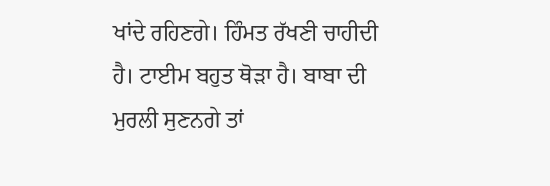ਖਾਂਦੇ ਰਹਿਣਗੇ। ਹਿੰਮਤ ਰੱਖਣੀ ਚਾਹੀਦੀ ਹੈ। ਟਾਈਮ ਬਹੁਤ ਥੋੜਾ ਹੈ। ਬਾਬਾ ਦੀ ਮੁਰਲੀ ਸੁਣਨਗੇ ਤਾਂ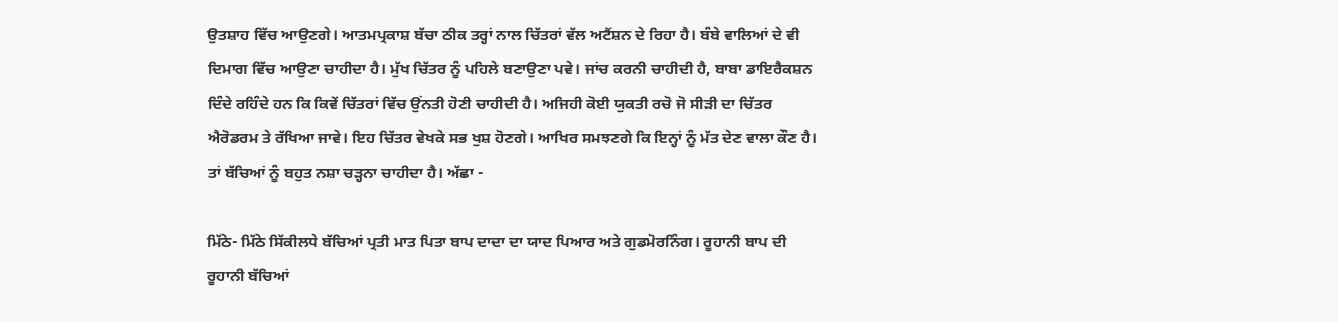ਉਤਸ਼ਾਹ ਵਿੱਚ ਆਉਣਗੇ। ਆਤਮਪ੍ਰਕਾਸ਼ ਬੱਚਾ ਠੀਕ ਤਰ੍ਹਾਂ ਨਾਲ ਚਿੱਤਰਾਂ ਵੱਲ ਅਟੈਂਸ਼ਨ ਦੇ ਰਿਹਾ ਹੈ। ਬੰਬੇ ਵਾਲਿਆਂ ਦੇ ਵੀ ਦਿਮਾਗ ਵਿੱਚ ਆਉਣਾ ਚਾਹੀਦਾ ਹੈ। ਮੁੱਖ ਚਿੱਤਰ ਨੂੰ ਪਹਿਲੇ ਬਣਾਉਣਾ ਪਵੇ। ਜਾਂਚ ਕਰਨੀ ਚਾਹੀਦੀ ਹੈ, ਬਾਬਾ ਡਾਇਰੈਕਸ਼ਨ ਦਿੰਦੇ ਰਹਿੰਦੇ ਹਨ ਕਿ ਕਿਵੇਂ ਚਿੱਤਰਾਂ ਵਿੱਚ ਉਂਨਤੀ ਹੋਣੀ ਚਾਹੀਦੀ ਹੈ। ਅਜਿਹੀ ਕੋਈ ਯੁਕਤੀ ਰਚੋ ਜੋ ਸੀੜੀ ਦਾ ਚਿੱਤਰ ਐਰੋਡਰਮ ਤੇ ਰੱਖਿਆ ਜਾਵੇ। ਇਹ ਚਿੱਤਰ ਵੇਖਕੇ ਸਭ ਖੁਸ਼ ਹੋਣਗੇ। ਆਖਿਰ ਸਮਝਣਗੇ ਕਿ ਇਨ੍ਹਾਂ ਨੂੰ ਮੱਤ ਦੇਣ ਵਾਲਾ ਕੌਣ ਹੈ। ਤਾਂ ਬੱਚਿਆਂ ਨੂੰ ਬਹੁਤ ਨਸ਼ਾ ਚੜ੍ਹਨਾ ਚਾਹੀਦਾ ਹੈ। ਅੱਛਾ -

ਮਿੱਠੇ- ਮਿੱਠੇ ਸਿੱਕੀਲਧੇ ਬੱਚਿਆਂ ਪ੍ਰਤੀ ਮਾਤ ਪਿਤਾ ਬਾਪ ਦਾਦਾ ਦਾ ਯਾਦ ਪਿਆਰ ਅਤੇ ਗੁਡਮੋਰਨਿੰਗ। ਰੂਹਾਨੀ ਬਾਪ ਦੀ ਰੂਹਾਨੀ ਬੱਚਿਆਂ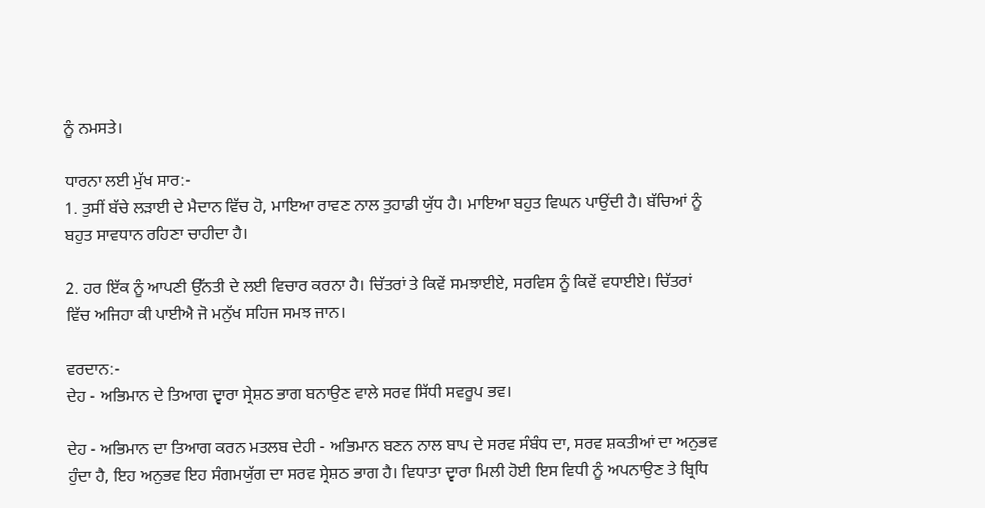ਨੂੰ ਨਮਸਤੇ।

ਧਾਰਨਾ ਲਈ ਮੁੱਖ ਸਾਰ:-
1. ਤੁਸੀਂ ਬੱਚੇ ਲੜਾਈ ਦੇ ਮੈਦਾਨ ਵਿੱਚ ਹੋ, ਮਾਇਆ ਰਾਵਣ ਨਾਲ ਤੁਹਾਡੀ ਯੁੱਧ ਹੈ। ਮਾਇਆ ਬਹੁਤ ਵਿਘਨ ਪਾਉਂਦੀ ਹੈ। ਬੱਚਿਆਂ ਨੂੰ ਬਹੁਤ ਸਾਵਧਾਨ ਰਹਿਣਾ ਚਾਹੀਦਾ ਹੈ।

2. ਹਰ ਇੱਕ ਨੂੰ ਆਪਣੀ ਉੱਨਤੀ ਦੇ ਲਈ ਵਿਚਾਰ ਕਰਨਾ ਹੈ। ਚਿੱਤਰਾਂ ਤੇ ਕਿਵੇਂ ਸਮਝਾਈਏ, ਸਰਵਿਸ ਨੂੰ ਕਿਵੇਂ ਵਧਾਈਏ। ਚਿੱਤਰਾਂ ਵਿੱਚ ਅਜਿਹਾ ਕੀ ਪਾਈਐ ਜੋ ਮਨੁੱਖ ਸਹਿਜ ਸਮਝ ਜਾਨ।

ਵਰਦਾਨ:-
ਦੇਹ - ਅਭਿਮਾਨ ਦੇ ਤਿਆਗ ਦ੍ਵਾਰਾ ਸ੍ਰੇਸ਼ਠ ਭਾਗ ਬਨਾਉਣ ਵਾਲੇ ਸਰਵ ਸਿੱਧੀ ਸਵਰੂਪ ਭਵ।

ਦੇਹ - ਅਭਿਮਾਨ ਦਾ ਤਿਆਗ ਕਰਨ ਮਤਲਬ ਦੇਹੀ - ਅਭਿਮਾਨ ਬਣਨ ਨਾਲ ਬਾਪ ਦੇ ਸਰਵ ਸੰਬੰਧ ਦਾ, ਸਰਵ ਸ਼ਕਤੀਆਂ ਦਾ ਅਨੁਭਵ ਹੁੰਦਾ ਹੈ, ਇਹ ਅਨੁਭਵ ਇਹ ਸੰਗਮਯੁੱਗ ਦਾ ਸਰਵ ਸ੍ਰੇਸ਼ਠ ਭਾਗ ਹੈ। ਵਿਧਾਤਾ ਦ੍ਵਾਰਾ ਮਿਲੀ ਹੋਈ ਇਸ ਵਿਧੀ ਨੂੰ ਅਪਨਾਉਣ ਤੇ ਬ੍ਰਿਧਿ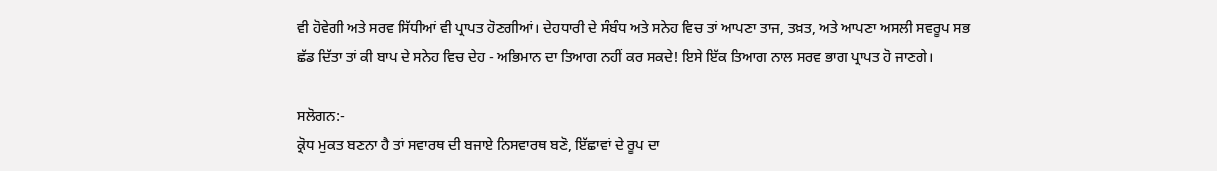ਵੀ ਹੋਵੇਗੀ ਅਤੇ ਸਰਵ ਸਿੱਧੀਆਂ ਵੀ ਪ੍ਰਾਪਤ ਹੋਣਗੀਆਂ। ਦੇਹਧਾਰੀ ਦੇ ਸੰਬੰਧ ਅਤੇ ਸਨੇਹ ਵਿਚ ਤਾਂ ਆਪਣਾ ਤਾਜ, ਤਖ਼ਤ, ਅਤੇ ਆਪਣਾ ਅਸਲੀ ਸਵਰੂਪ ਸਭ ਛੱਡ ਦਿੱਤਾ ਤਾਂ ਕੀ ਬਾਪ ਦੇ ਸਨੇਹ ਵਿਚ ਦੇਹ - ਅਭਿਮਾਨ ਦਾ ਤਿਆਗ ਨਹੀਂ ਕਰ ਸਕਦੇ! ਇਸੇ ਇੱਕ ਤਿਆਗ ਨਾਲ ਸਰਵ ਭਾਗ ਪ੍ਰਾਪਤ ਹੋ ਜਾਣਗੇ।

ਸਲੋਗਨ:-
ਕ੍ਰੋਧ ਮੁਕਤ ਬਣਨਾ ਹੈ ਤਾਂ ਸਵਾਰਥ ਦੀ ਬਜਾਏ ਨਿਸਵਾਰਥ ਬਣੋ, ਇੱਛਾਵਾਂ ਦੇ ਰੂਪ ਦਾ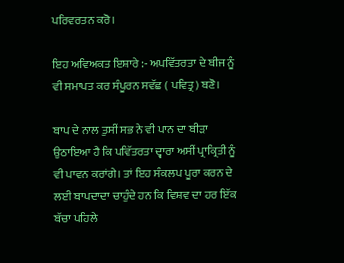ਪਰਿਵਰਤਨ ਕਰੋ।

ਇਹ ਅਵਿਅਕਤ ਇਸ਼ਾਰੇ :- ਅਪਵਿੱਤਰਤਾ ਦੇ ਬੀਜ ਨੂੰ ਵੀ ਸਮਾਪਤ ਕਰ ਸੰਪੂਰਨ ਸਵੱਛ ( ਪਵਿਤ੍ਰ) ਬਣੋ।

ਬਾਪ ਦੇ ਨਾਲ ਤੁਸੀਂ ਸਭ ਨੇ ਵੀ ਪਾਨ ਦਾ ਬੀੜਾ ਉਠਾਇਆ ਹੈ ਕਿ ਪਵਿੱਤਰਤਾ ਦ੍ਵਾਰਾ ਅਸੀਂ ਪ੍ਰਾਕ੍ਰਿਤੀ ਨੂੰ ਵੀ ਪਾਵਨ ਕਰਾਂਗੇ। ਤਾਂ ਇਹ ਸੰਕਲਪ ਪੂਰਾ ਕਰਨ ਦੇ ਲਈ ਬਾਪਦਾਦਾ ਚਾਹੁੰਦੇ ਹਨ ਕਿ ਵਿਸ਼ਵ ਦਾ ਹਰ ਇੱਕ ਬੱਚਾ ਪਹਿਲੇ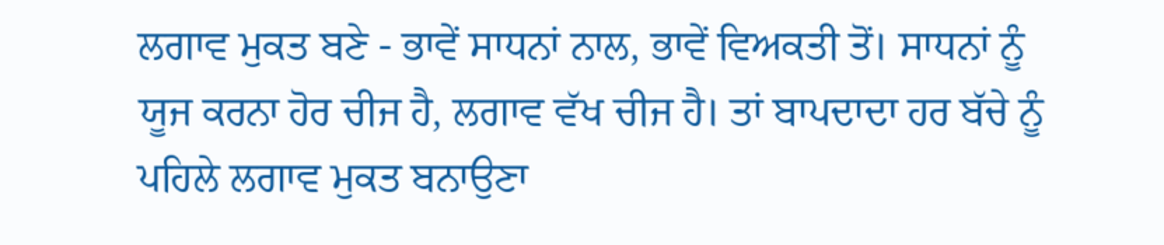ਲਗਾਵ ਮੁਕਤ ਬਣੇ - ਭਾਵੇਂ ਸਾਧਨਾਂ ਨਾਲ, ਭਾਵੇਂ ਵਿਅਕਤੀ ਤੋਂ। ਸਾਧਨਾਂ ਨੂੰ ਯੂਜ ਕਰਨਾ ਹੋਰ ਚੀਜ ਹੈ, ਲਗਾਵ ਵੱਖ ਚੀਜ ਹੈ। ਤਾਂ ਬਾਪਦਾਦਾ ਹਰ ਬੱਚੇ ਨੂੰ ਪਹਿਲੇ ਲਗਾਵ ਮੁਕਤ ਬਨਾਉਣਾ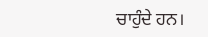ਚਾਹੁੰਦੇ ਹਨ।